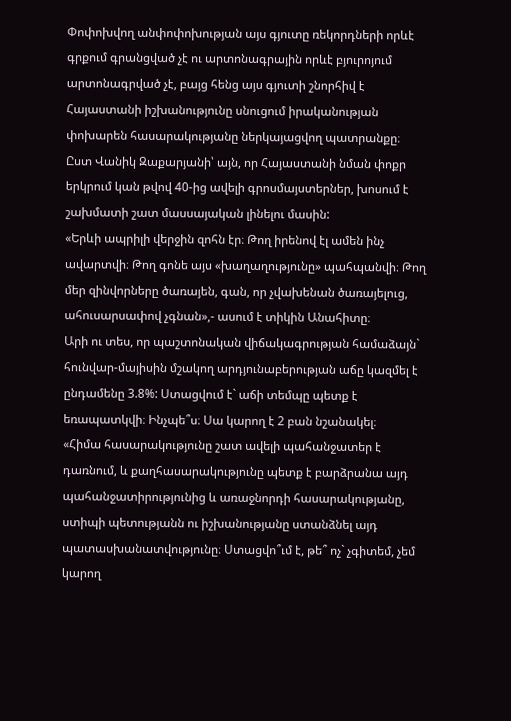Փոփոխվող անփոփոխության այս գյուտը ռեկորդների որևէ գրքում գրանցված չէ ու արտոնագրային որևէ բյուրոյում արտոնագրված չէ, բայց հենց այս գյուտի շնորհիվ է Հայաստանի իշխանությունը սնուցում իրականության փոխարեն հասարակությանը ներկայացվող պատրանքը։
Ըստ Վանիկ Զաքարյանի՝ այն, որ Հայաստանի նման փոքր երկրում կան թվով 40-ից ավելի գրոսմայստերներ, խոսում է շախմատի շատ մասսայական լինելու մասին:
«Երևի ապրիլի վերջին զոհն էր։ Թող իրենով էլ ամեն ինչ ավարտվի։ Թող գոնե այս «խաղաղությունը» պահպանվի։ Թող մեր զինվորները ծառայեն, գան, որ չվախենան ծառայելուց, ահուսարսափով չգնան»,- ասում է տիկին Անահիտը։
Արի ու տես, որ պաշտոնական վիճակագրության համաձայն` հունվար-մայիսին մշակող արդյունաբերության աճը կազմել է ընդամենը 3.8%: Ստացվում է` աճի տեմպը պետք է եռապատկվի։ Ինչպե՞ս։ Սա կարող է 2 բան նշանակել։
«Հիմա հասարակությունը շատ ավելի պահանջատեր է դառնում, և քաղհասարակությունը պետք է բարձրանա այդ պահանջատիրությունից և առաջնորդի հասարակությանը, ստիպի պետությանն ու իշխանությանը ստանձնել այդ պատասխանատվությունը։ Ստացվո՞ւմ է, թե՞ ոչ` չգիտեմ, չեմ կարող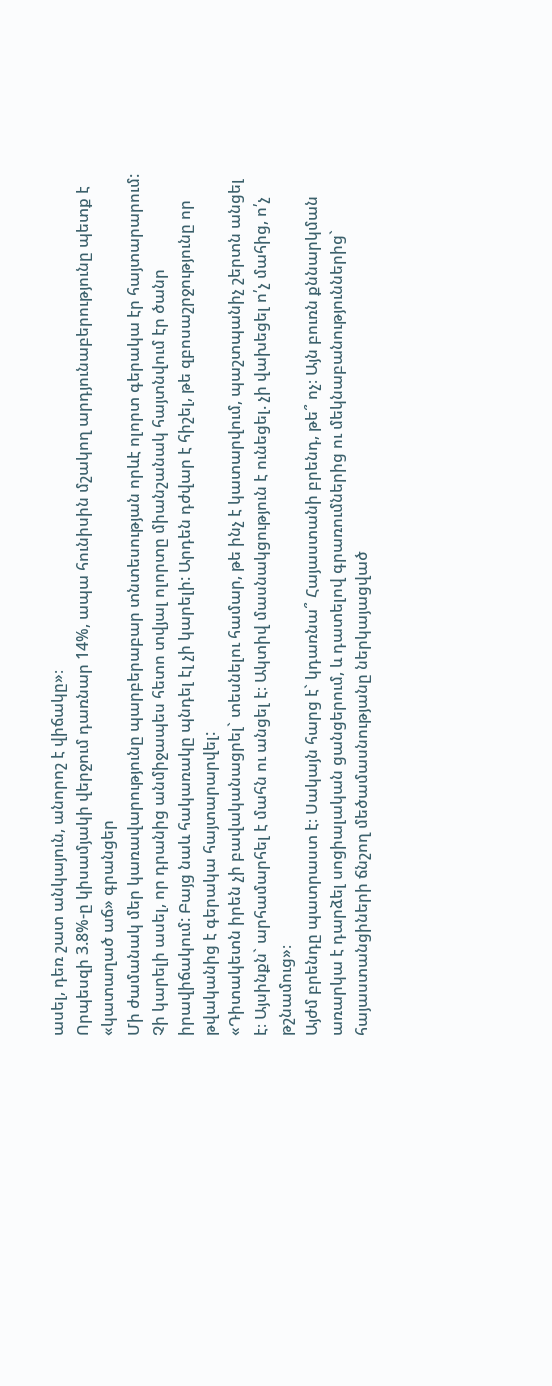ասել, դեռ շատ անկայուն, անորոշ է վիճակը»։
Որպեսզի 3.8%-ը կիսամյակի վերջում դառնար 14%, ապա հունիսին մշակող արդյունաբերությունը պետք է «կատաղած աճ» գրանցեր
Մի ժամանակ մեր կառավարությունը պարբերաբար տնտեսության որևէ ոլորտ գերակա էր հայտարարում: Չի կարելի ասել, որ դրանից անմիջապես հետո տվյալ ոլորտը միանշանակ հայտնվում էր ծանր իրավիճակում: Բայց նաև հակառակը պնդել էլ չի կարելի: Արդեն դժվար է հիշել, թե զբոսաշրջությունը որ թվականից է գերակա հայտարարվել:
«Դիտակետն իրեն չի բավականացրել` տեսնելու համար, թե ինչ է կատարվում, պաշտպանիչ շերտն անցել է։ Այսինքն` արհամարհել է մահն ու անցել է։ Ակտիվ մասնակցություն է ունեցել. չի վախեցել ո՛չ մահից, ո՛չ թշնամուց»։
Այժմ բրենդը պատրաստ է։ Սակայն հարց է` կդառնա՞ Հայաստանի բրենդ, թե՞ ոչ։ Այն բուռն քննարկման առարկա է դարձել սոցիալական ցանցերում, և դատելով գրառումներից ու մեկնաբանություններից` հայաստանցիների ճնշող մեծամասնությանը ներկայացված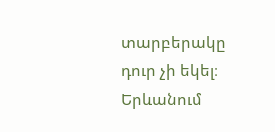տարբերակը դուր չի եկել։
Երևանում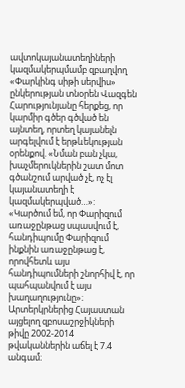ավտոկայանատեղիների կազմակերպմամբ զբաղվող «Փարկինգ սիթի սերվիս» ընկերության տնօրեն Վազգեն Հարությունյանը հերքեց, որ կարմիր գծեր գծված են այնտեղ, որտեղ կայանելն արգելվում է երթևեկության օրենքով. «Նման բան չկա, խաչմերուկներին շատ մոտ գծանշում արված չէ, ոչ էլ կայանատեղի է կազմակերպված…»:
«Կարծում եմ, որ Փարիզում առաջընթաց սպասվում է, հանդիպումը Փարիզում ինքնին առաջընթաց է, որովհետև այս հանդիպումների շնորհիվ է, որ պահպանվում է այս խաղաղությունը»։
Արտերկրներից Հայաստան այցելող զբոսաշրջիկների թիվը 2002-2014 թվականներին աճել է 7.4 անգամ։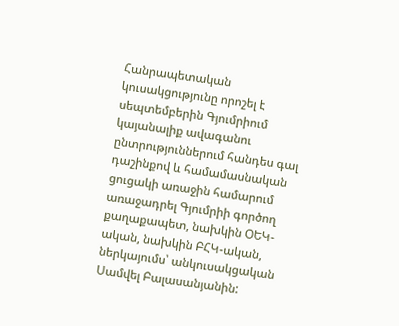Հանրապետական կուսակցությունը որոշել է սեպտեմբերին Գյումրիում կայանալիք ավագանու ընտրություններում հանդես գալ դաշինքով և համամասնական ցուցակի առաջին համարում առաջադրել Գյումրիի գործող քաղաքապետ, նախկին ՕԵԿ-ական, նախկին ԲՀԿ-ական, ներկայումս՝ անկուսակցական Սամվել Բալասանյանին: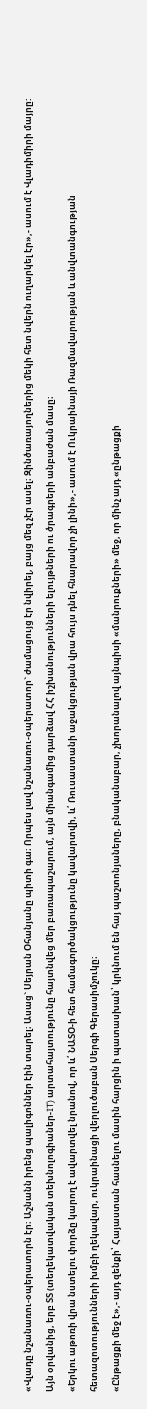«Վլադը նշանառու-օպերատորն էր։ Աշնանն իրենց պալիգոններ էին տարել։ Ասաց` Սեյրան Օհանյանը պիտի գա։ Որպես լավ նշանառու-օպերատոր` ժամացույց էր նվիրել, բայց մեզ չէր ասել։ Զինծառայողներից մեկի հետ նվերն ուղարկել էր»,- ասում է Վլադիմիրի մայրը:
Այն օրվանից, երբ ՏՏ (տեղեկատվական տեխնոլոգիաներ-IT) արտահայտությունը հայտնվեց մեր բառապաշարում, այն միանգամից դարձավ ՀՀ իշխանությունների ելույթների ու ծրագրերի անբաժան մասը։
«Երկու աթոռի վրա նստելու փորձը կարող է ավարտվել նրանով, որ և՛ ՆԱՏՕ-ի հետ համագործակցությունը կավարտվի, և՛ Ռուսաստանի աջակցության վրա հույս դնել հնարավոր չի լինի»,- ասում է Ուկրաինայի Ռազմավարության և անվտանգության հետազոտությունների խմբի ղեկավար, ուկրաինացի վերլուծաբան Սերգի Գերասիմչուկը։
«Ընթացքի մեջ է»,- այդ զենքի՝ Հայաստան հասնելու մասին հարցին ի պատասխան՝ կրկնում են հայ պաշտոնյաները, բնականաբար, չխորանալով այնպիսի «մանրուքների» մեջ, որ մինչ այդ «ընթացքի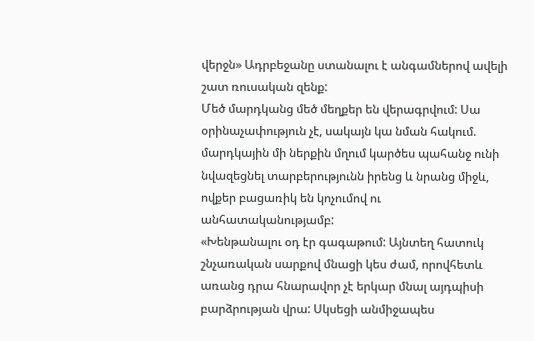վերջն» Ադրբեջանը ստանալու է անգամներով ավելի շատ ռուսական զենք:
Մեծ մարդկանց մեծ մեղքեր են վերագրվում: Սա օրինաչափություն չէ, սակայն կա նման հակում. մարդկային մի ներքին մղում կարծես պահանջ ունի նվազեցնել տարբերությունն իրենց և նրանց միջև, ովքեր բացառիկ են կոչումով ու անհատականությամբ:
«Խենթանալու օդ էր գագաթում: Այնտեղ հատուկ շնչառական սարքով մնացի կես ժամ, որովհետև առանց դրա հնարավոր չէ երկար մնալ այդպիսի բարձրության վրա: Սկսեցի անմիջապես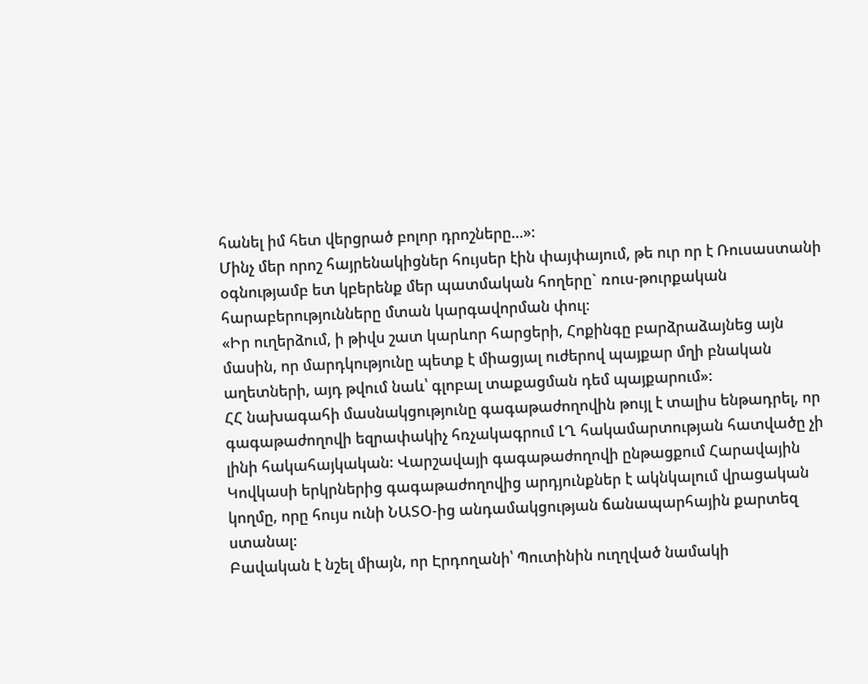հանել իմ հետ վերցրած բոլոր դրոշները…»:
Մինչ մեր որոշ հայրենակիցներ հույսեր էին փայփայում, թե ուր որ է Ռուսաստանի օգնությամբ ետ կբերենք մեր պատմական հողերը` ռուս-թուրքական հարաբերությունները մտան կարգավորման փուլ։
«Իր ուղերձում, ի թիվս շատ կարևոր հարցերի, Հոքինգը բարձրաձայնեց այն մասին, որ մարդկությունը պետք է միացյալ ուժերով պայքար մղի բնական աղետների, այդ թվում նաև՝ գլոբալ տաքացման դեմ պայքարում»:
ՀՀ նախագահի մասնակցությունը գագաթաժողովին թույլ է տալիս ենթադրել, որ գագաթաժողովի եզրափակիչ հռչակագրում ԼՂ հակամարտության հատվածը չի լինի հակահայկական: Վարշավայի գագաթաժողովի ընթացքում Հարավային Կովկասի երկրներից գագաթաժողովից արդյունքներ է ակնկալում վրացական կողմը, որը հույս ունի ՆԱՏՕ-ից անդամակցության ճանապարհային քարտեզ ստանալ:
Բավական է նշել միայն, որ Էրդողանի՝ Պուտինին ուղղված նամակի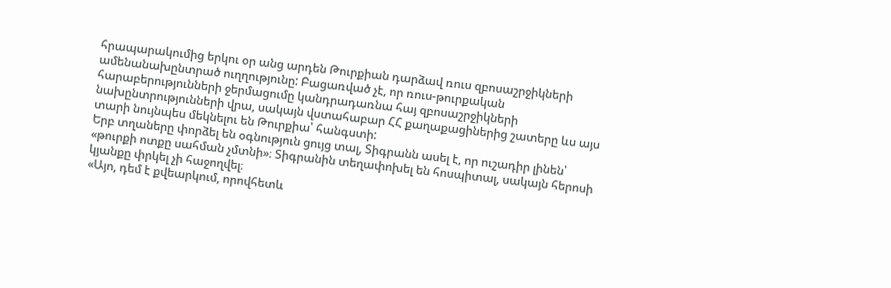հրապարակումից երկու օր անց արդեն Թուրքիան դարձավ ռուս զբոսաշրջիկների ամենանախընտրած ուղղությունը: Բացառված չէ, որ ռուս-թուրքական հարաբերությունների ջերմացումը կանդրադառնա հայ զբոսաշրջիկների նախընտրությունների վրա, սակայն վստահաբար ՀՀ քաղաքացիներից շատերը ևս այս տարի նույնպես մեկնելու են Թուրքիա՝ հանգստի:
Երբ տղաները փորձել են օգնություն ցույց տալ, Տիգրանն ասել է, որ ուշադիր լինեն՝ «թուրքի ոտքը սահման չմտնի»։ Տիգրանին տեղափոխել են հոսպիտալ, սակայն հերոսի կյանքը փրկել չի հաջողվել։
«Այո, դեմ է քվեարկում, որովհետև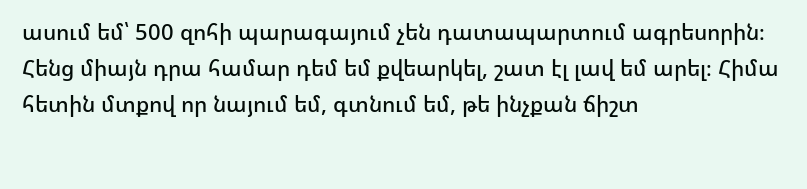ասում եմ՝ 500 զոհի պարագայում չեն դատապարտում ագրեսորին։ Հենց միայն դրա համար դեմ եմ քվեարկել, շատ էլ լավ եմ արել։ Հիմա հետին մտքով որ նայում եմ, գտնում եմ, թե ինչքան ճիշտ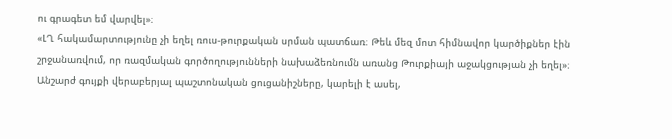ու գրագետ եմ վարվել»։
«ԼՂ հակամարտությունը չի եղել ռուս-թուրքական սրման պատճառ։ Թեև մեզ մոտ հիմնավոր կարծիքներ էին շրջանառվում, որ ռազմական գործողությունների նախաձեռնումն առանց Թուրքիայի աջակցության չի եղել»։
Անշարժ գույքի վերաբերյալ պաշտոնական ցուցանիշները, կարելի է ասել,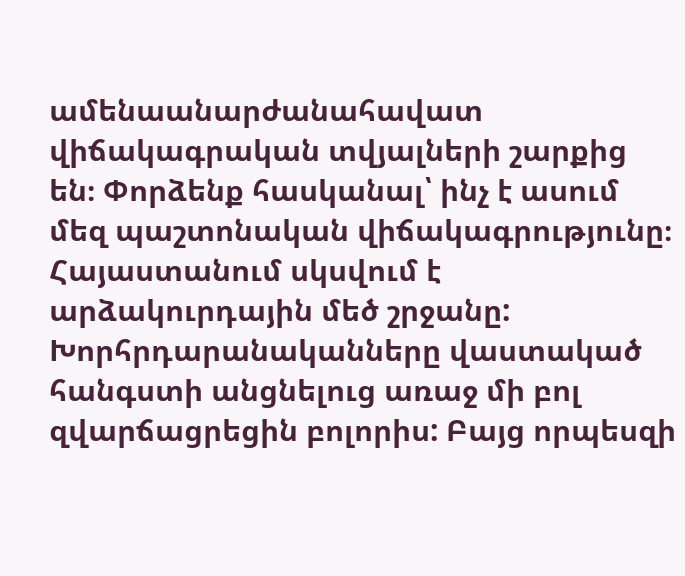ամենաանարժանահավատ վիճակագրական տվյալների շարքից են։ Փորձենք հասկանալ՝ ինչ է ասում մեզ պաշտոնական վիճակագրությունը։
Հայաստանում սկսվում է արձակուրդային մեծ շրջանը: Խորհրդարանականները վաստակած հանգստի անցնելուց առաջ մի բոլ զվարճացրեցին բոլորիս: Բայց որպեսզի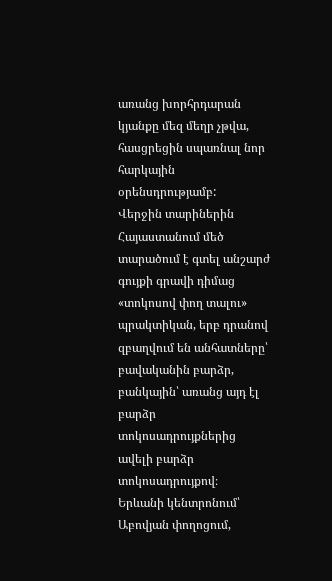առանց խորհրդարան կյանքը մեզ մեղր չթվա, հասցրեցին սպառնալ նոր հարկային օրենսդրությամբ:
Վերջին տարիներին Հայաստանում մեծ տարածում է գտել անշարժ գույքի գրավի դիմաց «տոկոսով փող տալու» պրակտիկան, երբ դրանով զբաղվում են անհատները՝ բավականին բարձր, բանկային՝ առանց այդ էլ բարձր տոկոսադրույքներից ավելի բարձր տոկոսադրույքով։
Երևանի կենտրոնում՝ Աբովյան փողոցում,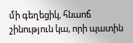մի գեղեցիկ, հնաոճ շինություն կա, որի պատին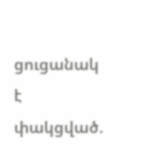ցուցանակ է փակցված.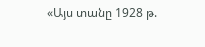«Այս տանը 1928 թ.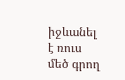իջևանել է ռուս մեծ գրող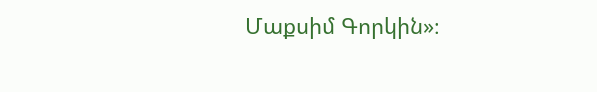Մաքսիմ Գորկին»։